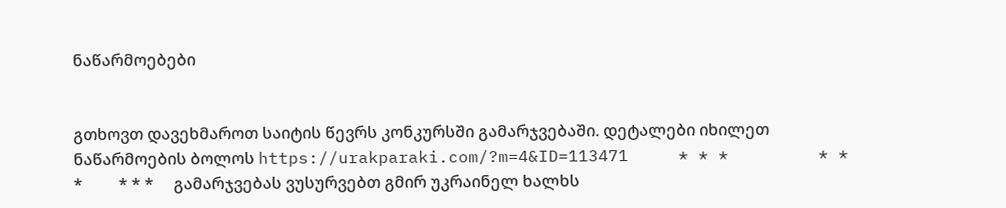ნაწარმოებები


გთხოვთ დავეხმაროთ საიტის წევრს კონკურსში გამარჯვებაში. დეტალები იხილეთ ნაწარმოების ბოლოს https://urakparaki.com/?m=4&ID=113471     * * *         * * *         * * *     გამარჯვებას ვუსურვებთ გმირ უკრაინელ ხალხს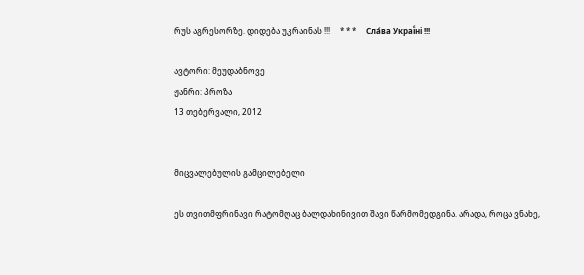რუს აგრესორზე. დიდება უკრაინას !!!     * * *     Сла́ва Украї́ні !!!

ავტორი: მეუდაბნოვე
ჟანრი: პროზა
13 თებერვალი, 2012


მიცვალებულის გამცილებელი

ეს თვითმფრინავი რატომღაც ბალდახინივით შავი წარმომედგინა. არადა, როცა ვნახე,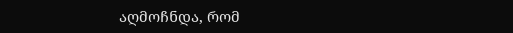აღმოჩნდა, რომ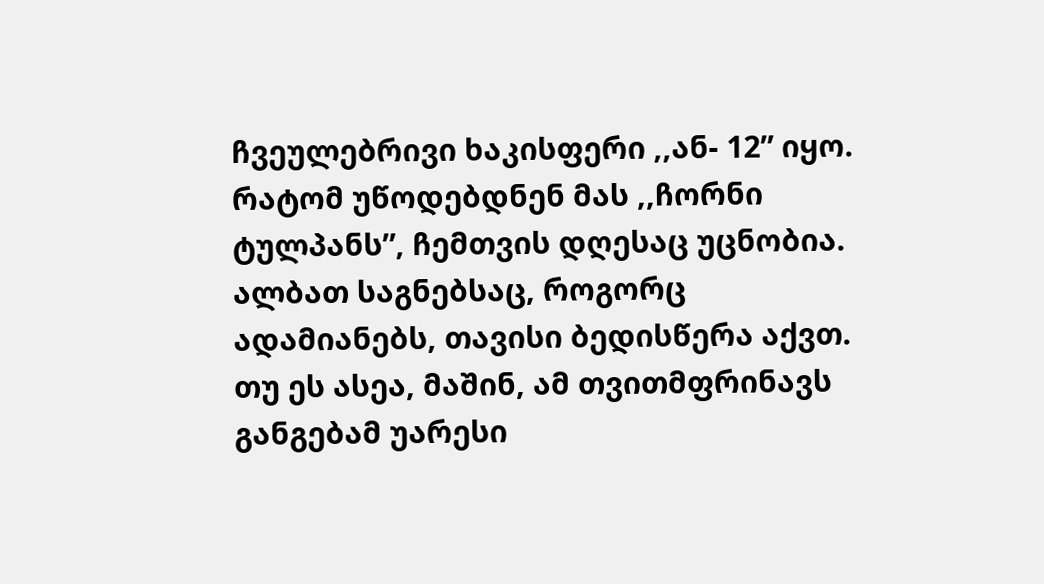ჩვეულებრივი ხაკისფერი ,,ან- 12” იყო. რატომ უწოდებდნენ მას ,,ჩორნი ტულპანს”, ჩემთვის დღესაც უცნობია.
ალბათ საგნებსაც, როგორც ადამიანებს, თავისი ბედისწერა აქვთ. თუ ეს ასეა, მაშინ, ამ თვითმფრინავს განგებამ უარესი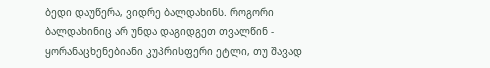ბედი დაუწერა, ვიდრე ბალდახინს. როგორი ბალდახინიც არ უნდა დაგიდგეთ თვალწინ - ყორანაცხენებიანი კუპრისფერი ეტლი, თუ შავად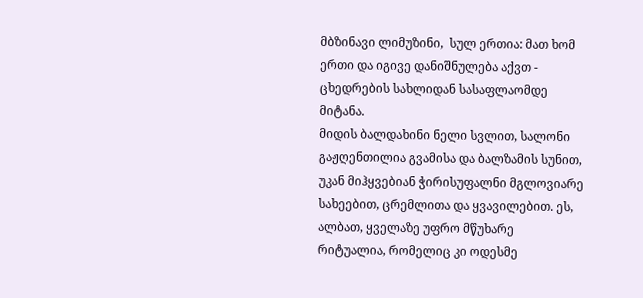მბზინავი ლიმუზინი,  სულ ერთია: მათ ხომ ერთი და იგივე დანიშნულება აქვთ - ცხედრების სახლიდან სასაფლაომდე მიტანა.
მიდის ბალდახინი ნელი სვლით, სალონი გაჟღენთილია გვამისა და ბალზამის სუნით, უკან მიჰყვებიან ჭირისუფალნი მგლოვიარე სახეებით, ცრემლითა და ყვავილებით. ეს, ალბათ, ყველაზე უფრო მწუხარე რიტუალია, რომელიც კი ოდესმე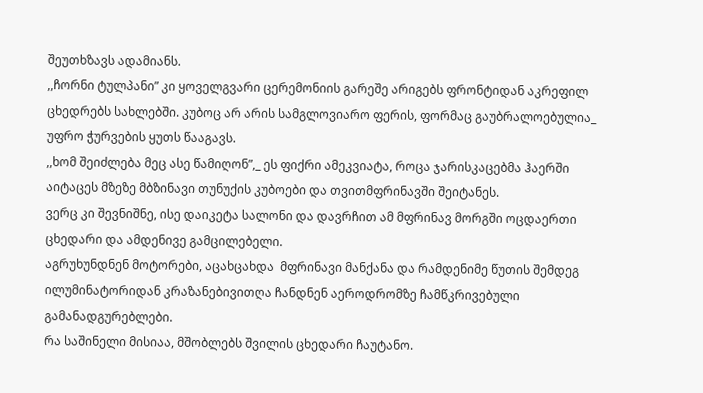შეუთხზავს ადამიანს.
,,ჩორნი ტულპანი” კი ყოველგვარი ცერემონიის გარეშე არიგებს ფრონტიდან აკრეფილ ცხედრებს სახლებში. კუბოც არ არის სამგლოვიარო ფერის, ფორმაც გაუბრალოებულია_ უფრო ჭურვების ყუთს წააგავს.
,,ხომ შეიძლება მეც ასე წამიღონ”,_ ეს ფიქრი ამეკვიატა, როცა ჯარისკაცებმა ჰაერში აიტაცეს მზეზე მბზინავი თუნუქის კუბოები და თვითმფრინავში შეიტანეს.
ვერც კი შევნიშნე, ისე დაიკეტა სალონი და დავრჩით ამ მფრინავ მორგში ოცდაერთი ცხედარი და ამდენივე გამცილებელი.
აგრუხუნდნენ მოტორები, აცახცახდა  მფრინავი მანქანა და რამდენიმე წუთის შემდეგ ილუმინატორიდან კრაზანებივითღა ჩანდნენ აეროდრომზე ჩამწკრივებული გამანადგურებლები.
რა საშინელი მისიაა, მშობლებს შვილის ცხედარი ჩაუტანო.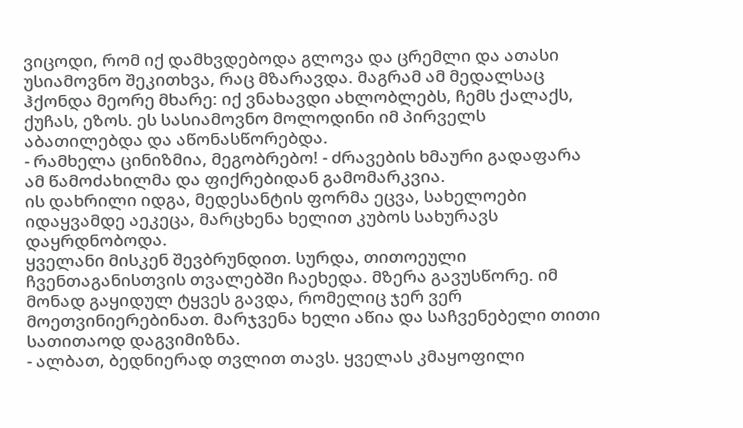ვიცოდი, რომ იქ დამხვდებოდა გლოვა და ცრემლი და ათასი უსიამოვნო შეკითხვა, რაც მზარავდა. მაგრამ ამ მედალსაც ჰქონდა მეორე მხარე: იქ ვნახავდი ახლობლებს, ჩემს ქალაქს, ქუჩას, ეზოს. ეს სასიამოვნო მოლოდინი იმ პირველს აბათილებდა და აწონასწორებდა.
- რამხელა ცინიზმია, მეგობრებო! - ძრავების ხმაური გადაფარა ამ წამოძახილმა და ფიქრებიდან გამომარკვია.
ის დახრილი იდგა, მედესანტის ფორმა ეცვა, სახელოები იდაყვამდე აეკეცა, მარცხენა ხელით კუბოს სახურავს დაყრდნობოდა.
ყველანი მისკენ შევბრუნდით. სურდა, თითოეული ჩვენთაგანისთვის თვალებში ჩაეხედა. მზერა გავუსწორე. იმ მონად გაყიდულ ტყვეს გავდა, რომელიც ჯერ ვერ მოეთვინიერებინათ. მარჯვენა ხელი აწია და საჩვენებელი თითი სათითაოდ დაგვიმიზნა.
- ალბათ, ბედნიერად თვლით თავს. ყველას კმაყოფილი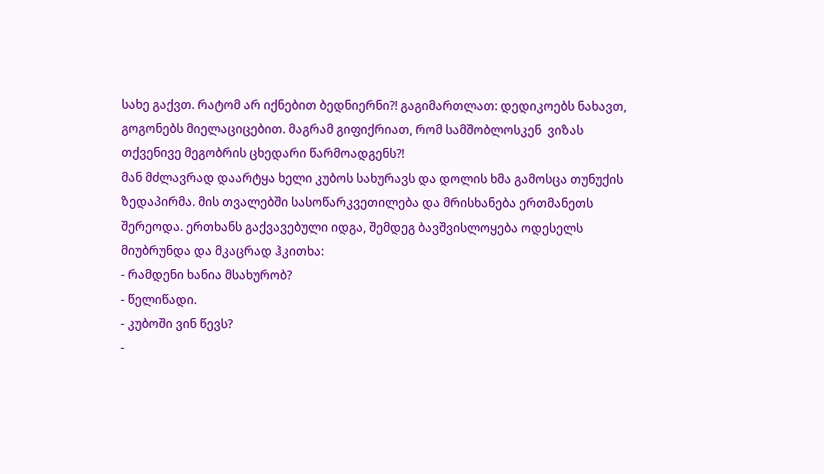სახე გაქვთ. რატომ არ იქნებით ბედნიერნი?! გაგიმართლათ: დედიკოებს ნახავთ, გოგონებს მიელაციცებით. მაგრამ გიფიქრიათ, რომ სამშობლოსკენ  ვიზას თქვენივე მეგობრის ცხედარი წარმოადგენს?!
მან მძლავრად დაარტყა ხელი კუბოს სახურავს და დოლის ხმა გამოსცა თუნუქის ზედაპირმა. მის თვალებში სასოწარკვეთილება და მრისხანება ერთმანეთს შერეოდა. ერთხანს გაქვავებული იდგა, შემდეგ ბავშვისლოყება ოდესელს მიუბრუნდა და მკაცრად ჰკითხა:
- რამდენი ხანია მსახურობ?
- წელიწადი.
- კუბოში ვინ წევს?
-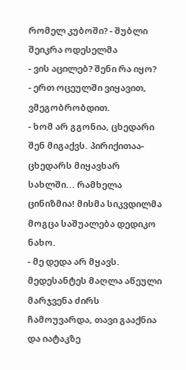რომელ კუბოში? - შუბლი შეიკრა ოდესელმა
- ვის აცილებ? შენი რა იყო?
- ერთ ოცეულში ვიყავით, ვმეგობრობდით.
- ხომ არ გგონია, ცხედარი შენ მიგაქვს. პირიქითაა-ცხედარს მიყავხარ სახლში... რამხელა ცინიზმია! მისმა სიკვდილმა მოგცა საშუალება დედიკო ნახო.
- მე დედა არ მყავს.
მედესანტეს მაღლა აწეული მარჯვენა ძირს ჩამოუვარდა, თავი გააქნია და იატაკზე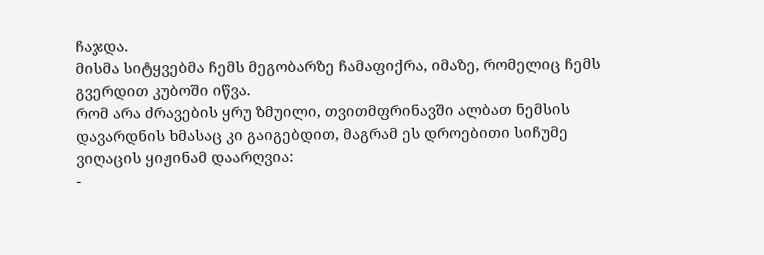ჩაჯდა.
მისმა სიტყვებმა ჩემს მეგობარზე ჩამაფიქრა, იმაზე, რომელიც ჩემს გვერდით კუბოში იწვა.
რომ არა ძრავების ყრუ ზმუილი, თვითმფრინავში ალბათ ნემსის დავარდნის ხმასაც კი გაიგებდით, მაგრამ ეს დროებითი სიჩუმე ვიღაცის ყიჟინამ დაარღვია:
-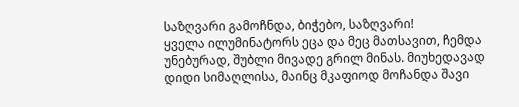საზღვარი გამოჩნდა, ბიჭებო, საზღვარი!
ყველა ილუმინატორს ეცა და მეც მათსავით, ჩემდა უნებურად, შუბლი მივადე გრილ მინას. მიუხედავად დიდი სიმაღლისა, მაინც მკაფიოდ მოჩანდა შავი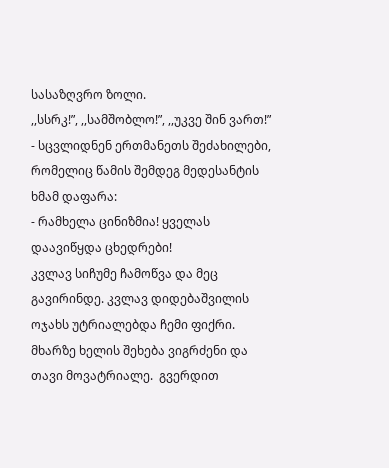სასაზღვრო ზოლი.
,,სსრკ!”, ,,სამშობლო!”, ,,უკვე შინ ვართ!” - სცვლიდნენ ერთმანეთს შეძახილები, რომელიც წამის შემდეგ მედესანტის ხმამ დაფარა:
- რამხელა ცინიზმია! ყველას დაავიწყდა ცხედრები!
კვლავ სიჩუმე ჩამოწვა და მეც გავირინდე. კვლავ დიდებაშვილის ოჯახს უტრიალებდა ჩემი ფიქრი.
მხარზე ხელის შეხება ვიგრძენი და თავი მოვატრიალე.  გვერდით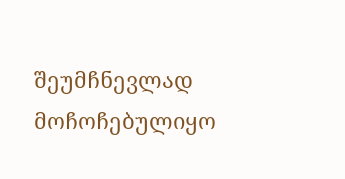შეუმჩნევლად მოჩოჩებულიყო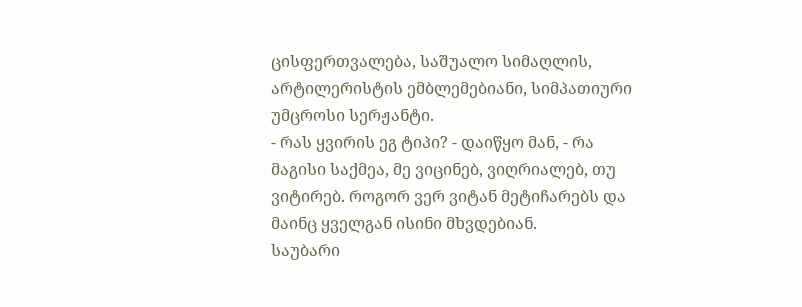ცისფერთვალება, საშუალო სიმაღლის, არტილერისტის ემბლემებიანი, სიმპათიური უმცროსი სერჟანტი.
- რას ყვირის ეგ ტიპი? - დაიწყო მან, - რა მაგისი საქმეა, მე ვიცინებ, ვიღრიალებ, თუ ვიტირებ. როგორ ვერ ვიტან მეტიჩარებს და მაინც ყველგან ისინი მხვდებიან.
საუბარი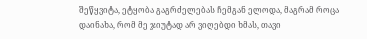შეწყვიტა, ეტყობა გაგრძელებას ჩემგან ელოდა, მაგრამ როცა დაინახა, რომ მე ჯიუტად არ ვიღებდი ხმას, თავი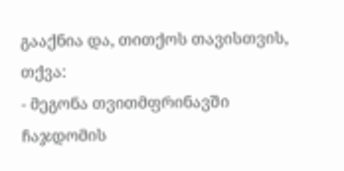გააქნია და, თითქოს თავისთვის, თქვა:
- მეგონა თვითმფრინავში ჩაჯდომის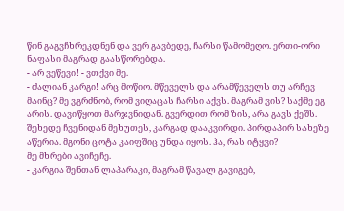წინ გაგვჩხრეკდნენ და ვერ გავბედე, ჩარსი წამომეღო. ერთი-ორი ნაფასი მაგრად გაასწორებდა.
- არ ვეწევი! - ვთქვი მე.
- ძალიან კარგი! არც მოწიო. მწეველს და არამწეველს თუ არჩევ მაინც? მე ვგრძნობ, რომ ვიღაცას ჩარსი აქვს. მაგრამ ვის? საქმე ეგ არის. დავიწყოთ მარჯვნიდან. გვერდით რომ ზის, არა გავს ქეშს. შეხედე ჩვენიდან მეხუთეს, კარგად დააკვირდი. პირდაპირ სახეზე აწერია. მგონი ცოტა კაიფშიც უნდა იყოს. ჰა, რას იტყვი?
მე მხრები ავიჩეჩე.
- კარგია შენთან ლაპარაკი, მაგრამ წავალ გავიგებ,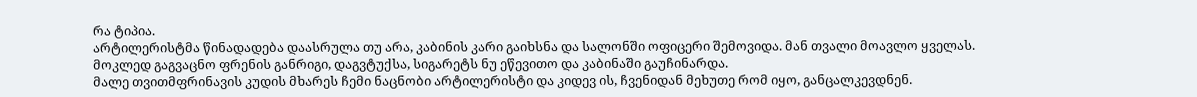რა ტიპია.
არტილერისტმა წინადადება დაასრულა თუ არა, კაბინის კარი გაიხსნა და სალონში ოფიცერი შემოვიდა. მან თვალი მოავლო ყველას. მოკლედ გაგვაცნო ფრენის განრიგი, დაგვტუქსა, სიგარეტს ნუ ეწევითო და კაბინაში გაუჩინარდა.
მალე თვითმფრინავის კუდის მხარეს ჩემი ნაცნობი არტილერისტი და კიდევ ის, ჩვენიდან მეხუთე რომ იყო, განცალკევდნენ.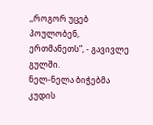,,როგორ უცებ პოულობენ, ერთმანეთს”, - გავივლე გულში.
ნელ-ნელა ბიჭებმა კუდის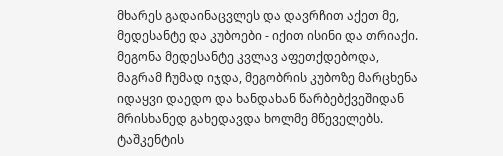მხარეს გადაინაცვლეს და დავრჩით აქეთ მე, მედესანტე და კუბოები - იქით ისინი და თრიაქი.
მეგონა მედესანტე კვლავ აფეთქდებოდა, მაგრამ ჩუმად იჯდა, მეგობრის კუბოზე მარცხენა იდაყვი დაედო და ხანდახან წარბებქვეშიდან მრისხანედ გახედავდა ხოლმე მწეველებს.
ტაშკენტის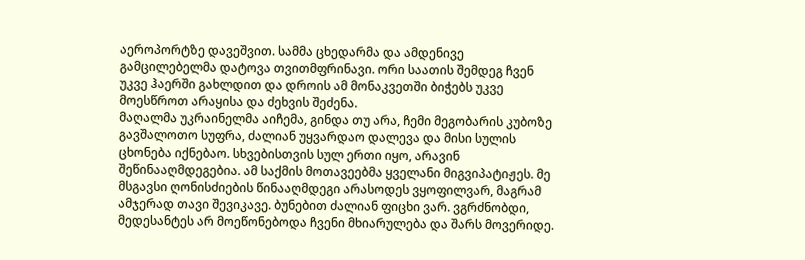აეროპორტზე დავეშვით. სამმა ცხედარმა და ამდენივე გამცილებელმა დატოვა თვითმფრინავი. ორი საათის შემდეგ ჩვენ უკვე ჰაერში გახლდით და დროის ამ მონაკვეთში ბიჭებს უკვე მოესწროთ არაყისა და ძეხვის შეძენა.
მაღალმა უკრაინელმა აიჩემა, გინდა თუ არა, ჩემი მეგობარის კუბოზე გავშალოთო სუფრა, ძალიან უყვარდაო დალევა და მისი სულის ცხონება იქნებაო. სხვებისთვის სულ ერთი იყო, არავინ შეწინააღმდეგებია. ამ საქმის მოთავეებმა ყველანი მიგვიპატიჟეს. მე მსგავსი ღონისძიების წინააღმდეგი არასოდეს ვყოფილვარ, მაგრამ ამჯერად თავი შევიკავე. ბუნებით ძალიან ფიცხი ვარ. ვგრძნობდი,  მედესანტეს არ მოეწონებოდა ჩვენი მხიარულება და შარს მოვერიდე.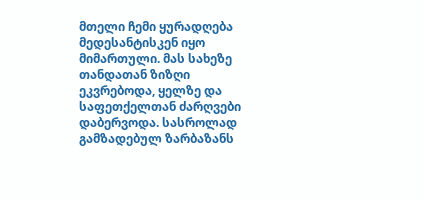მთელი ჩემი ყურადღება მედესანტისკენ იყო მიმართული. მას სახეზე თანდათან ზიზღი ეკვრებოდა, ყელზე და საფეთქელთან ძარღვები დაბერვოდა. სასროლად გამზადებულ ზარბაზანს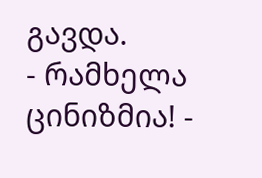გავდა.
- რამხელა ცინიზმია! -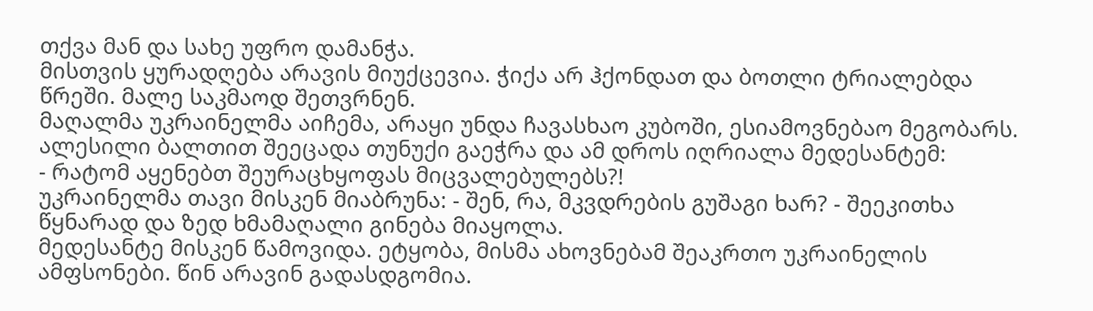თქვა მან და სახე უფრო დამანჭა.
მისთვის ყურადღება არავის მიუქცევია. ჭიქა არ ჰქონდათ და ბოთლი ტრიალებდა წრეში. მალე საკმაოდ შეთვრნენ.
მაღალმა უკრაინელმა აიჩემა, არაყი უნდა ჩავასხაო კუბოში, ესიამოვნებაო მეგობარს. ალესილი ბალთით შეეცადა თუნუქი გაეჭრა და ამ დროს იღრიალა მედესანტემ:
- რატომ აყენებთ შეურაცხყოფას მიცვალებულებს?!
უკრაინელმა თავი მისკენ მიაბრუნა: - შენ, რა, მკვდრების გუშაგი ხარ? - შეეკითხა წყნარად და ზედ ხმამაღალი გინება მიაყოლა.
მედესანტე მისკენ წამოვიდა. ეტყობა, მისმა ახოვნებამ შეაკრთო უკრაინელის ამფსონები. წინ არავინ გადასდგომია.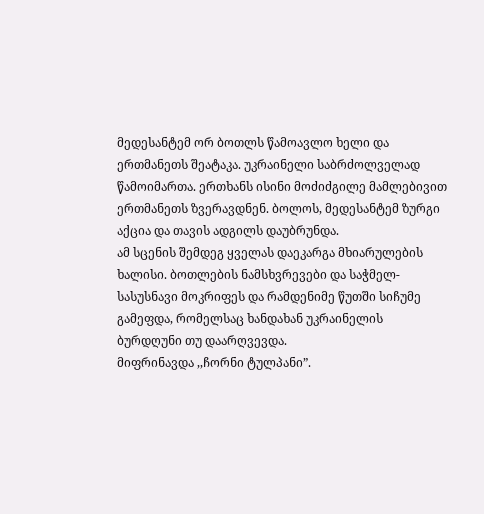მედესანტემ ორ ბოთლს წამოავლო ხელი და ერთმანეთს შეატაკა. უკრაინელი საბრძოლველად წამოიმართა. ერთხანს ისინი მოძიძგილე მამლებივით ერთმანეთს ზვერავდნენ. ბოლოს, მედესანტემ ზურგი აქცია და თავის ადგილს დაუბრუნდა.
ამ სცენის შემდეგ ყველას დაეკარგა მხიარულების ხალისი. ბოთლების ნამსხვრევები და საჭმელ-სასუსნავი მოკრიფეს და რამდენიმე წუთში სიჩუმე გამეფდა, რომელსაც ხანდახან უკრაინელის ბურდღუნი თუ დაარღვევდა.
მიფრინავდა ,,ჩორნი ტულპანი”.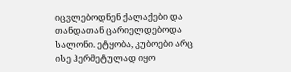იცვლებოდნენ ქალაქები და თანდათან ცარიელდებოდა სალონი. ეტყობა, კუბოები არც ისე ჰერმეტულად იყო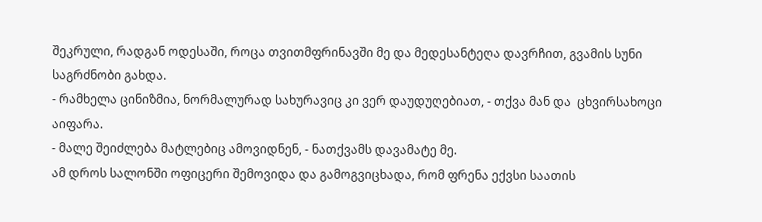შეკრული, რადგან ოდესაში, როცა თვითმფრინავში მე და მედესანტეღა დავრჩით, გვამის სუნი საგრძნობი გახდა.
- რამხელა ცინიზმია, ნორმალურად სახურავიც კი ვერ დაუდუღებიათ, - თქვა მან და  ცხვირსახოცი აიფარა.
- მალე შეიძლება მატლებიც ამოვიდნენ, - ნათქვამს დავამატე მე.
ამ დროს სალონში ოფიცერი შემოვიდა და გამოგვიცხადა, რომ ფრენა ექვსი საათის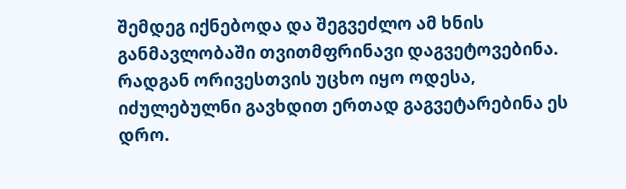შემდეგ იქნებოდა და შეგვეძლო ამ ხნის განმავლობაში თვითმფრინავი დაგვეტოვებინა.
რადგან ორივესთვის უცხო იყო ოდესა, იძულებულნი გავხდით ერთად გაგვეტარებინა ეს დრო.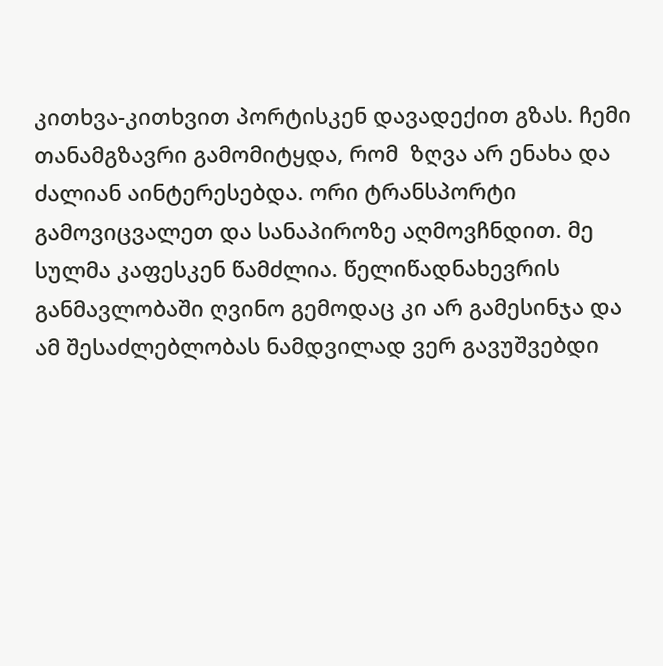კითხვა-კითხვით პორტისკენ დავადექით გზას. ჩემი თანამგზავრი გამომიტყდა, რომ  ზღვა არ ენახა და ძალიან აინტერესებდა. ორი ტრანსპორტი გამოვიცვალეთ და სანაპიროზე აღმოვჩნდით. მე სულმა კაფესკენ წამძლია. წელიწადნახევრის განმავლობაში ღვინო გემოდაც კი არ გამესინჯა და ამ შესაძლებლობას ნამდვილად ვერ გავუშვებდი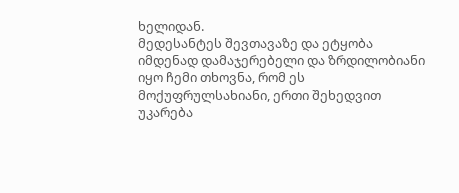ხელიდან.
მედესანტეს შევთავაზე და ეტყობა იმდენად დამაჯერებელი და ზრდილობიანი იყო ჩემი თხოვნა, რომ ეს მოქუფრულსახიანი, ერთი შეხედვით უკარება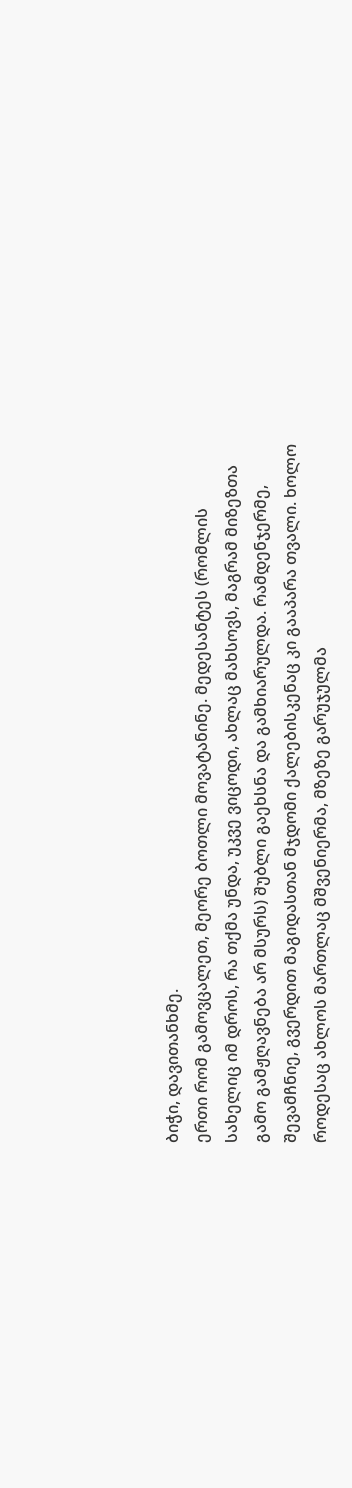ბიჭი, დავითანხმე.
ერთი რომ გამოვცალეთ, მეორე ბოთლი მოვატანინე. მედესანტეს (რომლის სახელიც იმ დროს, რა თქმა უნდა, უკვე ვიცოდი, ახლაც მახსოვს, მაგრამ მიზეზთა გამო გამჟღავნება არ მსურს) შუბლი გაეხსნა და გამხიარულდა. რამდენჯერმე, შევამჩნიე, გვერდით მაგიდასთან მჯდომი ქალებისკენაც კი გააპარა თვალი. ხოლო როდესაც ახლოს მართლაც მშვენიერმა, მზეზე გარუჯულმა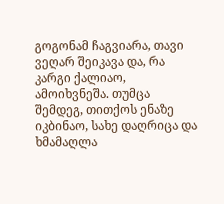გოგონამ ჩაგვიარა, თავი ვეღარ შეიკავა და, რა კარგი ქალიაო, ამოიხვნეშა. თუმცა შემდეგ, თითქოს ენაზე იკბინაო, სახე დაღრიცა და ხმამაღლა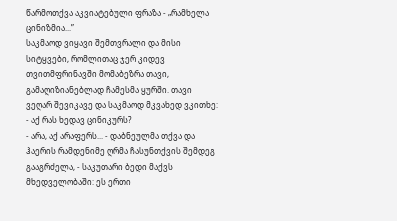წარმოთქვა აკვიატებული ფრაზა - „რამხელა ცინიზმია...”
საკმაოდ ვიყავი შემთვრალი და მისი სიტყვები, რომლითაც ჯერ კიდევ თვითმფრინავში მომაბეზრა თავი, გამაღიზიანებლად ჩამესმა ყურში. თავი ვეღარ შევიკავე და საკმაოდ მკვახედ ვკითხე:
- აქ რას ხედავ ცინიკურს?
- არა, აქ არაფერს... - დაბნეულმა თქვა და ჰაერის რამდენიმე ღრმა ჩასუნთქვის შემდეგ გააგრძელა, - საკუთარი ბედი მაქვს მხედველობაში: ეს ერთი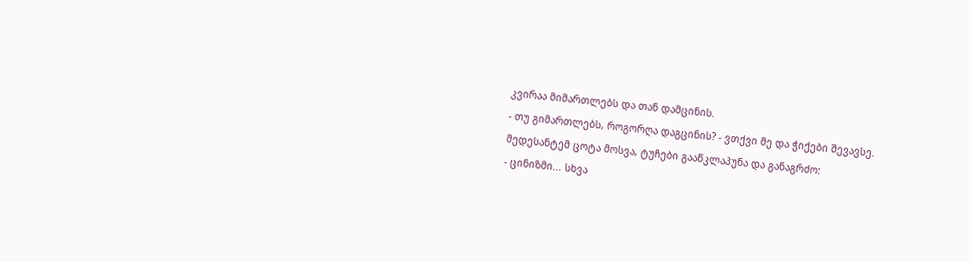კვირაა მიმართლებს და თან დამცინის.
- თუ გიმართლებს, როგორღა დაგცინის? - ვთქვი მე და ჭიქები შევავსე.
მედესანტემ ცოტა მოსვა, ტუჩები გააწკლაპუნა და განაგრძო:
- ცინიზმი... სხვა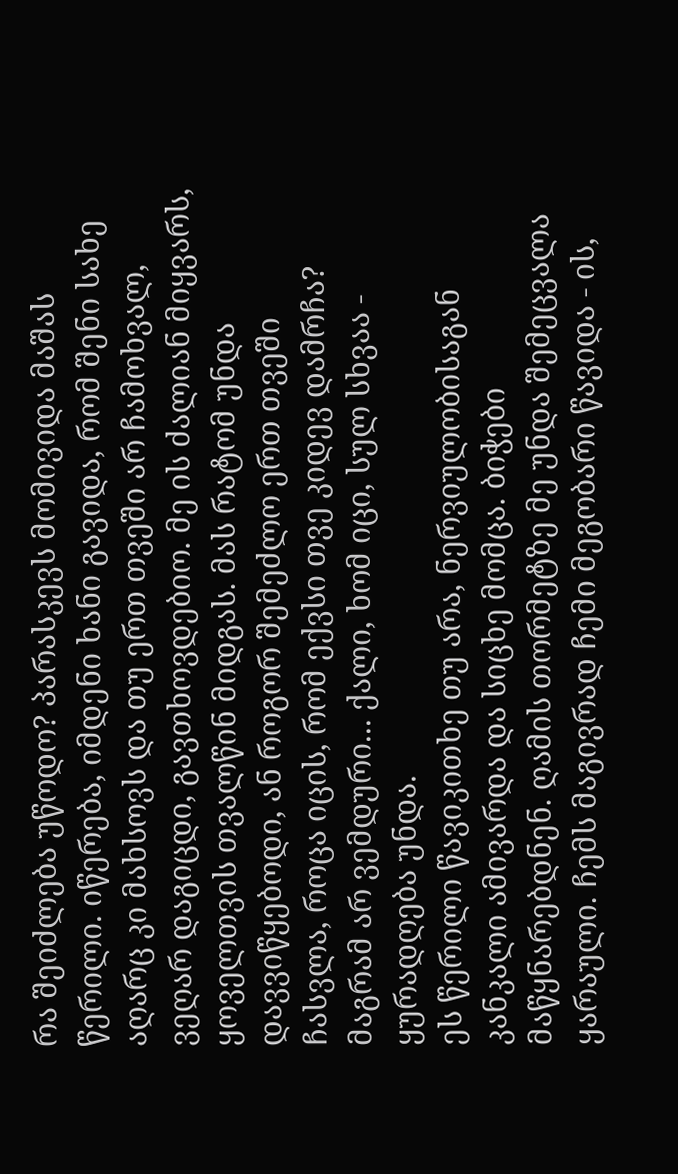რა შეიძლება უწოდო? პარასკევს მომივიდა მაშას წერილი. იწერება, იმდენი ხანი გავიდა, რომ შენი სახე აღარც კი მახსოვს და თუ ერთ თვეში არ ჩამოხვალ, ვეღარ დაგიცდი, გავთხოვდებიო. მე ის ძალიან მიყვარს, ყოველთვის თვალწინ მიდგას. მას რატომ უნდა დავვიწყებოდი, ან როგორ შემეძლო ერთ თვეში ჩასვლა, როცა იცის, რომ ექვსი თვე კიდევ დამრჩა? მაგრამ არ ვემდური... ქალი, ხომ იცი, სულ სხვაა - ყურადღება უნდა.
ეს წერილი წავიკითხე თუ არა, ნერვიულობისაგან კანკალი ამივარდა და სიცხე მომცა. ბიჭები მაწყნარებდნენ. ღამის თორმეტზე მე უნდა შემეცვალა ყარაული. ჩემს მაგივრად ჩემი მეგობარი წავიდა - ის,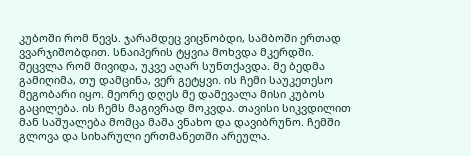კუბოში რომ წევს. ჯარამდეც ვიცნობდი, სამბოში ერთად ვვარჯიშობდით. სნაიპერის ტყვია მოხვდა მკერდში. შეცვლა რომ მივიდა, უკვე აღარ სუნთქავდა. მე ბედმა გამიღიმა, თუ დამცინა, ვერ გეტყვი. ის ჩემი საუკეთესო მეგობარი იყო. მეორე დღეს მე დამევალა მისი კუბოს გაცილება. ის ჩემს მაგივრად მოკვდა. თავისი სიკვდილით მან საშუალება მომცა მაშა ვნახო და დავიბრუნო. ჩემში გლოვა და სიხარული ერთმანეთში არეულა.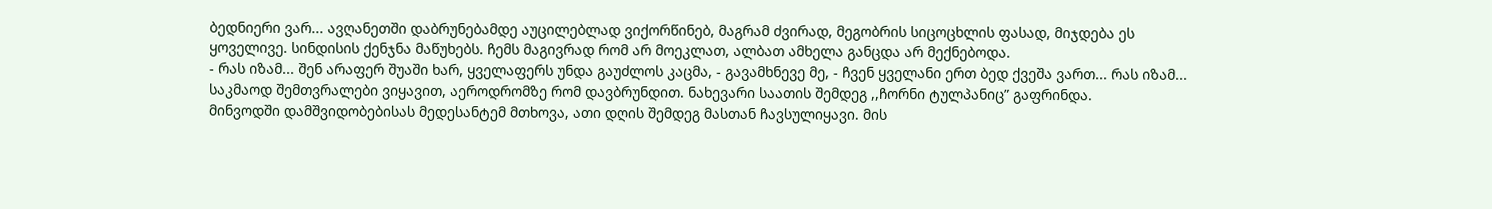ბედნიერი ვარ... ავღანეთში დაბრუნებამდე აუცილებლად ვიქორწინებ, მაგრამ ძვირად, მეგობრის სიცოცხლის ფასად, მიჯდება ეს ყოველივე. სინდისის ქენჯნა მაწუხებს. ჩემს მაგივრად რომ არ მოეკლათ, ალბათ ამხელა განცდა არ მექნებოდა.
- რას იზამ... შენ არაფერ შუაში ხარ, ყველაფერს უნდა გაუძლოს კაცმა, - გავამხნევე მე, - ჩვენ ყველანი ერთ ბედ ქვეშა ვართ... რას იზამ...
საკმაოდ შემთვრალები ვიყავით, აეროდრომზე რომ დავბრუნდით. ნახევარი საათის შემდეგ ,,ჩორნი ტულპანიც” გაფრინდა.
მინვოდში დამშვიდობებისას მედესანტემ მთხოვა, ათი დღის შემდეგ მასთან ჩავსულიყავი. მის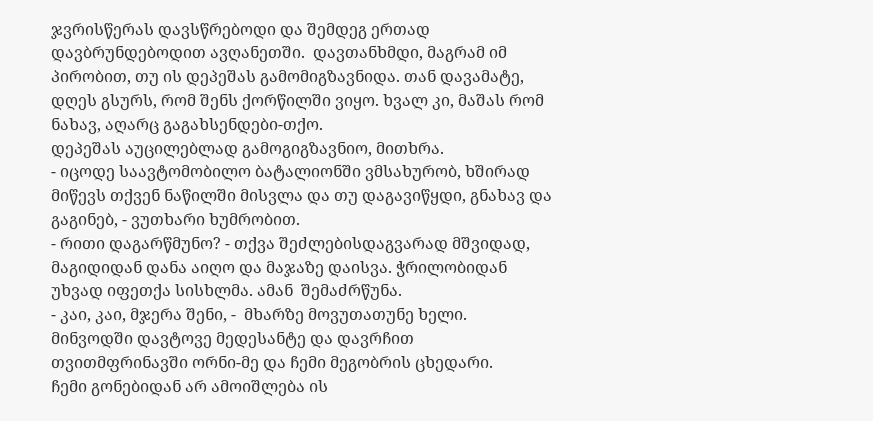ჯვრისწერას დავსწრებოდი და შემდეგ ერთად დავბრუნდებოდით ავღანეთში.  დავთანხმდი, მაგრამ იმ პირობით, თუ ის დეპეშას გამომიგზავნიდა. თან დავამატე, დღეს გსურს, რომ შენს ქორწილში ვიყო. ხვალ კი, მაშას რომ ნახავ, აღარც გაგახსენდები-თქო.
დეპეშას აუცილებლად გამოგიგზავნიო, მითხრა.
- იცოდე საავტომობილო ბატალიონში ვმსახურობ, ხშირად მიწევს თქვენ ნაწილში მისვლა და თუ დაგავიწყდი, გნახავ და გაგინებ, - ვუთხარი ხუმრობით.
- რითი დაგარწმუნო? - თქვა შეძლებისდაგვარად მშვიდად, მაგიდიდან დანა აიღო და მაჯაზე დაისვა. ჭრილობიდან უხვად იფეთქა სისხლმა. ამან  შემაძრწუნა.
- კაი, კაი, მჯერა შენი, -  მხარზე მოვუთათუნე ხელი.
მინვოდში დავტოვე მედესანტე და დავრჩით თვითმფრინავში ორნი-მე და ჩემი მეგობრის ცხედარი.
ჩემი გონებიდან არ ამოიშლება ის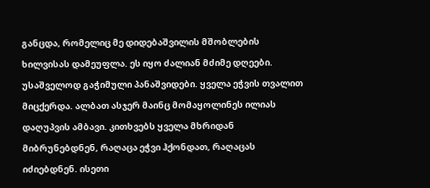განცდა, რომელიც მე დიდებაშვილის მშობლების ხილვისას დამეუფლა. ეს იყო ძალიან მძიმე დღეები. უსაშველოდ გაჭიმული პანაშვიდები. ყველა ეჭვის თვალით მიცქერდა. ალბათ ასჯერ მაინც მომაყოლინეს ილიას დაღუპვის ამბავი. კითხვებს ყველა მხრიდან მიბრუნებდნენ, რაღაცა ეჭვი ჰქონდათ, რაღაცას იძიებდნენ. ისეთი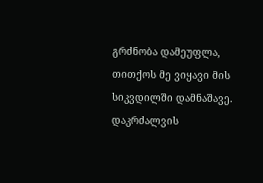გრძნობა დამეუფლა, თითქოს მე ვიყავი მის სიკვდილში დამნაშავე.
დაკრძალვის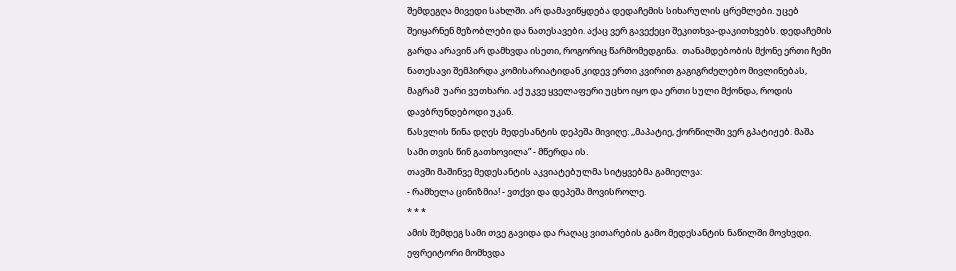შემდეგღა მივედი სახლში. არ დამავიწყდება დედაჩემის სიხარულის ცრემლები. უცებ შეიყარნენ მეზობლები და ნათესავები. აქაც ვერ გავექეცი შეკითხვა-დაკითხვებს. დედაჩემის გარდა არავინ არ დამხვდა ისეთი, როგორიც წარმომედგინა.  თანამდებობის მქონე ერთი ჩემი ნათესავი შემპირდა კომისარიატიდან კიდევ ერთი კვირით გაგიგრძელებო მივლინებას, მაგრამ  უარი ვუთხარი. აქ უკვე ყველაფერი უცხო იყო და ერთი სული მქონდა, როდის დავბრუნდებოდი უკან.
წასვლის წინა დღეს მედესანტის დეპეშა მივიღე: ,,მაპატიე, ქორწილში ვერ გპატიჟებ. მაშა სამი თვის წინ გათხოვილა” - მწერდა ის.
თავში მაშინვე მედესანტის აკვიატებულმა სიტყვებმა გამიელვა:
- რამხელა ცინიზმია! - ვთქვი და დეპეშა მოვისროლე.
* * *
ამის შემდეგ სამი თვე გავიდა და რაღაც ვითარების გამო მედესანტის ნაწილში მოვხვდი.
ეფრეიტორი მომხვდა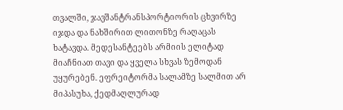თვალში, ჯავშანტრანსპორტიორის ცხვირზე იჯდა და ნახშირით ლითონზე რაღაცას ხატავდა. მედესანტეებს არმიის ელიტად მიაჩნიათ თავი და ყველა სხვას ზემოდან უყურებენ. ეფრეიტორმა სალამზე სალმით არ მიპასუხა, ქედმაღლურად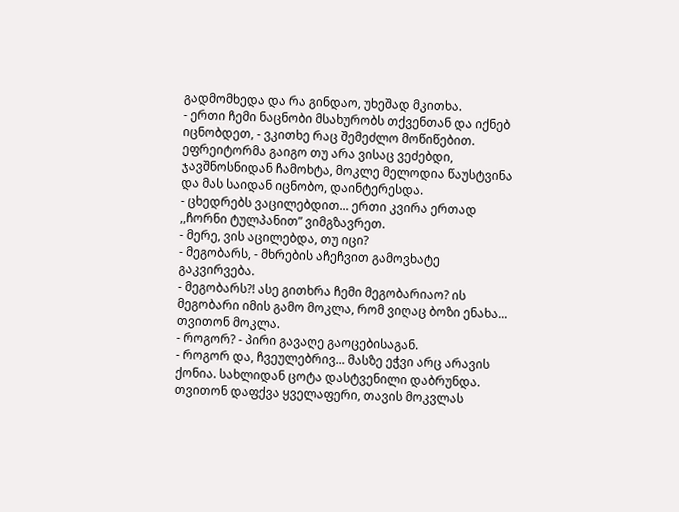გადმომხედა და რა გინდაო, უხეშად მკითხა.
- ერთი ჩემი ნაცნობი მსახურობს თქვენთან და იქნებ იცნობდეთ, - ვკითხე რაც შემეძლო მოწიწებით.
ეფრეიტორმა გაიგო თუ არა ვისაც ვეძებდი, ჯავშნოსნიდან ჩამოხტა, მოკლე მელოდია წაუსტვინა და მას საიდან იცნობო, დაინტერესდა.
- ცხედრებს ვაცილებდით... ერთი კვირა ერთად ,,ჩორნი ტულპანით” ვიმგზავრეთ.
- მერე, ვის აცილებდა, თუ იცი?
- მეგობარს, - მხრების აჩეჩვით გამოვხატე გაკვირვება.
- მეგობარს?! ასე გითხრა ჩემი მეგობარიაო? ის მეგობარი იმის გამო მოკლა, რომ ვიღაც ბოზი ენახა... თვითონ მოკლა.
- როგორ? - პირი გავაღე გაოცებისაგან.
- როგორ და, ჩვეულებრივ... მასზე ეჭვი არც არავის ქონია. სახლიდან ცოტა დასტვენილი დაბრუნდა. თვითონ დაფქვა ყველაფერი, თავის მოკვლას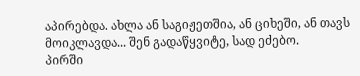აპირებდა. ახლა ან საგიჟეთშია, ან ციხეში, ან თავს მოიკლავდა... შენ გადაწყვიტე, სად ეძებო.
პირში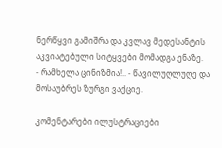ნერწყვი გამიშრა და კვლავ მედესანტის აკვიატებული სიტყვები მომადგა ენაზე.
- რამხელა ცინიზმია!.. - წავილუღლუღე და მოსაუბრეს ზურგი ვაქციე.

კომენტარები ილუსტრაციები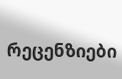რეცენზიები